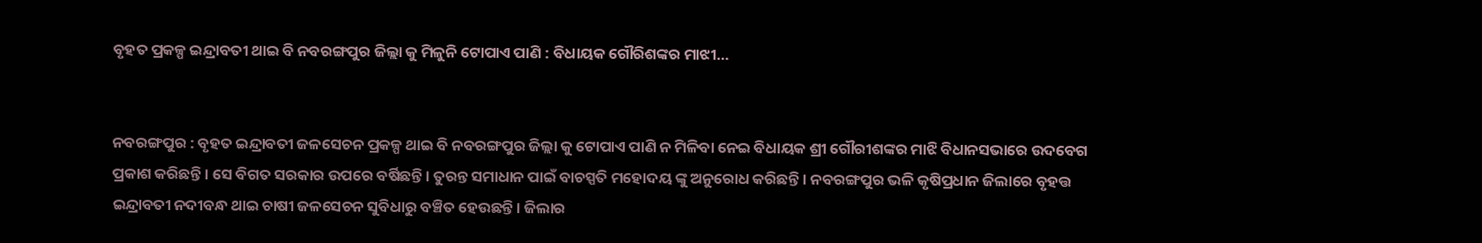ବୃହତ ପ୍ରକଳ୍ପ ଇନ୍ଦ୍ରାବତୀ ଥାଇ ବି ନବରଙ୍ଗପୁର ଜିଲ୍ଲା କୁ ମିଳୁନି ଟୋପାଏ ପାଣି : ବିଧାୟକ ଗୌରିଶଙ୍କର ମାଝୀ…


ନବରଙ୍ଗପୁର : ବୃହତ ଇନ୍ଦ୍ରାବତୀ ଜଳସେଚନ ପ୍ରକଳ୍ପ ଥାଇ ବି ନବରଙ୍ଗପୁର ଜିଲ୍ଲା କୁ ଟୋପାଏ ପାଣି ନ ମିଳିବା ନେଇ ବିଧାୟକ ଶ୍ରୀ ଗୌରୀଶଙ୍କର ମାଝି ବିଧାନସଭାରେ ଉଦବେଗ ପ୍ରକାଶ କରିଛନ୍ତି । ସେ ବିଗତ ସରକାର ଉପରେ ବର୍ଷିଛନ୍ତି । ତୁରନ୍ତ ସମାଧାନ ପାଇଁ ବାଚସ୍ପତି ମହୋଦୟ ଙ୍କୁ ଅନୁରୋଧ କରିଛନ୍ତି । ନବରଙ୍ଗପୁର ଭଳି କୃଷିପ୍ରଧାନ ଜିଲାରେ ବୃହତ୍ତ ଇନ୍ଦ୍ରାବତୀ ନଦୀବନ୍ଧ ଥାଇ ଚାଷୀ ଜଳସେଚନ ସୁବିଧାରୁ ବଞ୍ଚିତ ହେଉଛନ୍ତି। ଜିଲାର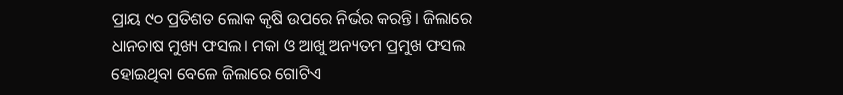ପ୍ରାୟ ୯୦ ପ୍ରତିଶତ ଲୋକ କୃଷି ଉପରେ ନିର୍ଭର କରନ୍ତି। ଜିଲାରେ ଧାନଚାଷ ମୁଖ୍ୟ ଫସଲ। ମକା ଓ ଆଖୁ ଅନ୍ୟତମ ପ୍ରମୁଖ ଫସଲ ହୋଇଥିବା ବେଳେ ଜିଲାରେ ଗୋଟିଏ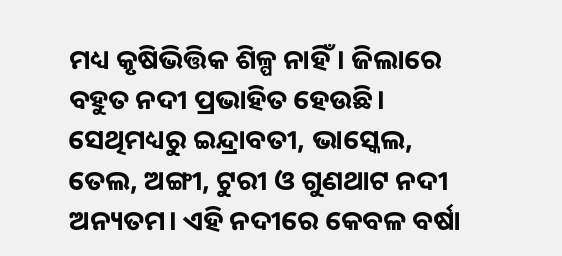ମଧ୍ୟ କୃଷିଭିତ୍ତିକ ଶିଳ୍ପ ନାହିଁ। ଜିଲାରେ ବହୁତ ନଦୀ ପ୍ରଭାହିତ ହେଉଛି। ସେଥିମଧ୍ୟରୁ ଇନ୍ଦ୍ରାବତୀ, ଭାସ୍କେଲ, ତେଲ, ଅଙ୍ଗୀ, ଟୁରୀ ଓ ଗୁଣଥାଟ ନଦୀ ଅନ୍ୟତମ। ଏହି ନଦୀରେ କେବଳ ବର୍ଷା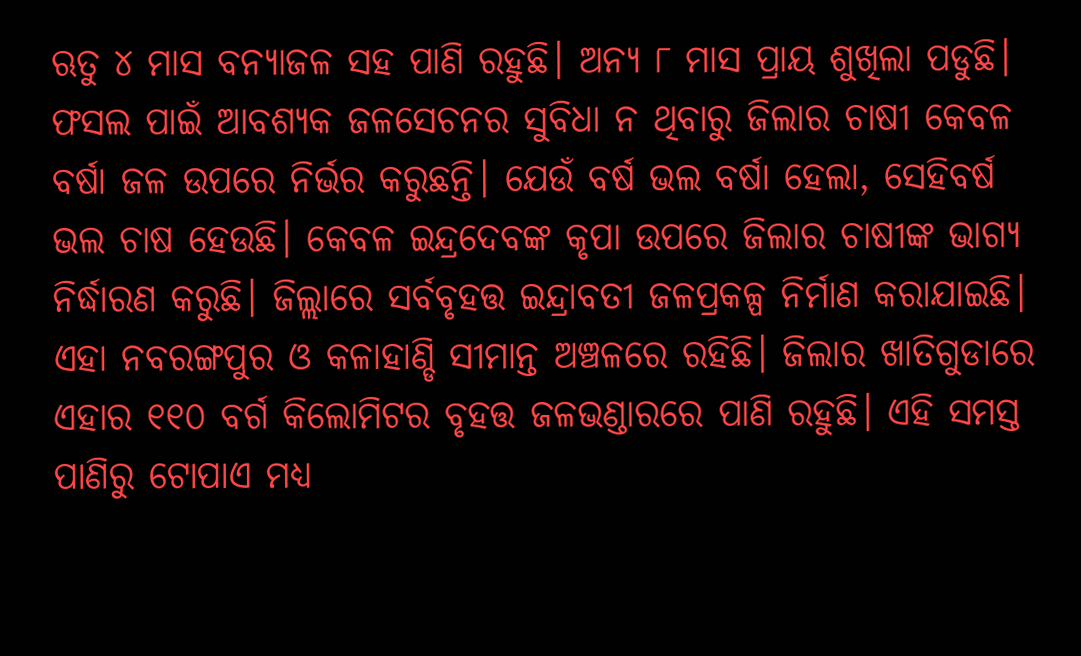ଋତୁ ୪ ମାସ ବନ୍ୟାଜଳ ସହ ପାଣି ରହୁଛି। ଅନ୍ୟ ୮ ମାସ ପ୍ରାୟ ଶୁଖିଲା ପଡୁଛି। ଫସଲ ପାଇଁ ଆବଶ୍ୟକ ଜଳସେଚନର ସୁବିଧା ନ ଥିବାରୁ ଜିଲାର ଚାଷୀ କେବଳ ବର୍ଷା ଜଳ ଉପରେ ନିର୍ଭର କରୁଛନ୍ତି। ଯେଉଁ ବର୍ଷ ଭଲ ବର୍ଷା ହେଲା, ସେହିବର୍ଷ ଭଲ ଚାଷ ହେଉଛି। କେବଳ ଇନ୍ଦ୍ରଦେବଙ୍କ କୃପା ଉପରେ ଜିଲାର ଚାଷୀଙ୍କ ଭାଗ୍ୟ ନିର୍ଦ୍ଧାରଣ କରୁଛି। ଜିଲ୍ଲାରେ ସର୍ବବୃହତ୍ତ ଇନ୍ଦ୍ରାବତୀ ଜଳପ୍ରକଳ୍ପ ନିର୍ମାଣ କରାଯାଇଛି। ଏହା ନବରଙ୍ଗପୁର ଓ କଳାହାଣ୍ଡି ସୀମାନ୍ତ ଅଞ୍ଚଳରେ ରହିଛି। ଜିଲାର ଖାତିଗୁଡାରେ ଏହାର ୧୧୦ ବର୍ଗ କିଲୋମିଟର ବୃହତ୍ତ ଜଳଭଣ୍ଡାରରେ ପାଣି ରହୁଛି। ଏହି ସମସ୍ତ ପାଣିରୁ ଟୋପାଏ ମଧ୍ୟ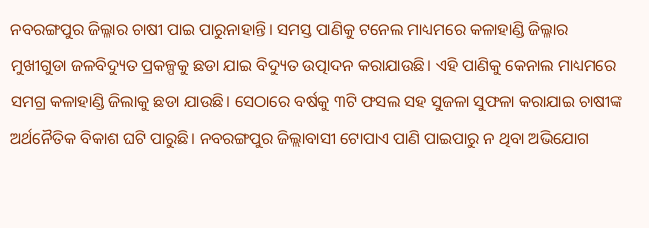ନବରଙ୍ଗପୁର ଜିଲ୍ଳାର ଚାଷୀ ପାଇ ପାରୁନାହାନ୍ତି। ସମସ୍ତ ପାଣିକୁ ଟନେଲ ମାଧ୍ୟମରେ କଳାହାଣ୍ଡି ଜିଲ୍ଳାର ମୁଖୀଗୁଡା ଜଳବିଦ୍ୟୁତ ପ୍ରକଳ୍ପକୁ ଛଡା ଯାଇ ବିଦ୍ୟୁତ ଉତ୍ପାଦନ କରାଯାଉଛି। ଏହି ପାଣିକୁ କେନାଲ ମାଧ୍ୟମରେ ସମଗ୍ର କଳାହାଣ୍ଡି ଜିଲାକୁ ଛଡା ଯାଉଛି। ସେଠାରେ ବର୍ଷକୁ ୩ଟି ଫସଲ ସହ ସୁଜଳା ସୁଫଳା କରାଯାଇ ଚାଷୀଙ୍କ ଅର୍ଥନୈତିକ ବିକାଶ ଘଟି ପାରୁଛି। ନବରଙ୍ଗପୁର ଜିଲ୍ଲାବାସୀ ଟୋପାଏ ପାଣି ପାଇପାରୁ ନ ଥିବା ଅଭିଯୋଗ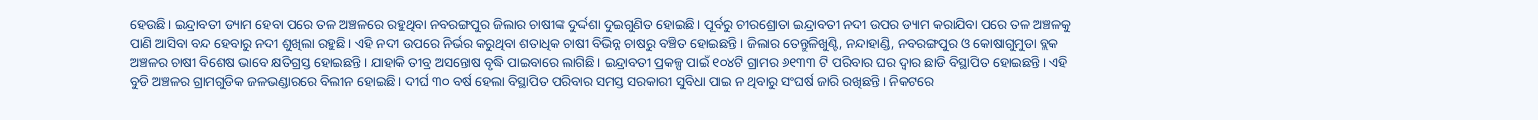ହେଉଛି। ଇନ୍ଦ୍ରାବତୀ ଡ୍ୟାମ ହେବା ପରେ ତଳ ଅଞ୍ଚଳରେ ରହୁଥିବା ନବରଙ୍ଗପୁର ଜିଲାର ଚାଷୀଙ୍କ ଦୁର୍ଦ୍ଦଶା ଦୁଇଗୁଣିତ ହୋଇଛି। ପୂର୍ବରୁ ଚୀରଶ୍ରୋତା ଇନ୍ଦ୍ରାବତୀ ନଦୀ ଉପର ଡ୍ୟାମ କରାଯିବା ପରେ ତଳ ଅଞ୍ଚଳକୁ ପାଣି ଆସିବା ବନ୍ଦ ହେବାରୁ ନଦୀ ଶୁଖିଲା ରହୁଛି। ଏହି ନଦୀ ଉପରେ ନିର୍ଭର କରୁଥିବା ଶତାଧିକ ଚାଷୀ ବିଭିନ୍ନ ଚାଷରୁ ବଞ୍ଚିତ ହୋଇଛନ୍ତି। ଜିଲାର ତେନ୍ତୁଳିଖୁଣ୍ଟି, ନନ୍ଦାହାଣ୍ଡି, ନବରଙ୍ଗପୁର ଓ କୋଷାଗୁମୁଡା ବ୍ଲକ ଅଞ୍ଚଳର ଚାଷୀ ବିଶେଷ ଭାବେ କ୍ଷତିଗ୍ରସ୍ତ ହୋଇଛନ୍ତି। ଯାହାକି ତୀବ୍ର ଅସନ୍ତୋଷ ବୃଦ୍ଧି ପାଇବାରେ ଲାଗିଛି। ଇନ୍ଦ୍ରାବତୀ ପ୍ରକଳ୍ପ ପାଇଁ ୧୦୪ଟି ଗ୍ରାମର ୬୧୩୩ ଟି ପରିବାର ଘର ଦ୍ୱାର ଛାଡି ବିସ୍ଥାପିତ ହୋଇଛନ୍ତି। ଏହି ବୁଡି ଅଞ୍ଚଳର ଗ୍ରାମଗୁଡିକ ଜଳଭଣ୍ଡାରରେ ବିଲୀନ ହୋଇଛି। ଦୀର୍ଘ ୩୦ ବର୍ଷ ହେଲା ବିସ୍ଥାପିତ ପରିବାର ସମସ୍ତ ସରକାରୀ ସୁବିଧା ପାଇ ନ ଥିବାରୁ ସଂଘର୍ଷ ଜାରି ରଖିଛନ୍ତି। ନିକଟରେ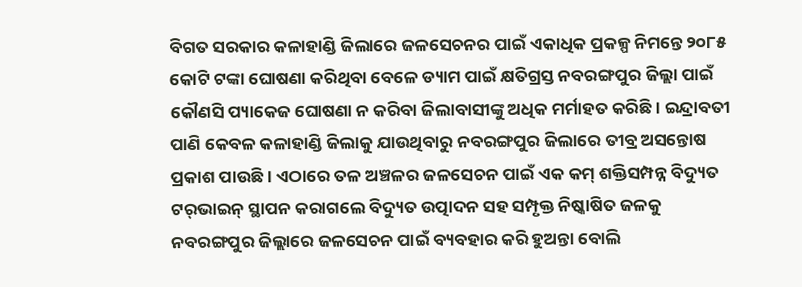ବିଗତ ସରକାର କଳାହାଣ୍ଡି ଜିଲାରେ ଜଳସେଚନର ପାଇଁ ଏକାଧିକ ପ୍ରକଳ୍ପ ନିମନ୍ତେ ୨୦୮୫ କୋଟି ଟଙ୍କା ଘୋଷଣା କରିଥିବା ବେଳେ ଡ୍ୟାମ ପାଇଁ କ୍ଷତିଗ୍ରସ୍ତ ନବରଙ୍ଗପୁର ଜିଲ୍ଲା ପାଇଁ କୌଣସି ପ୍ୟାକେଜ ଘୋଷଣା ନ କରିବା ଜିଲାବାସୀଙ୍କୁ ଅଧିକ ମର୍ମାହତ କରିଛି। ଇନ୍ଦ୍ରାବତୀ ପାଣି କେବଳ କଳାହାଣ୍ଡି ଜିଲାକୁ ଯାଉଥିବାରୁ ନବରଙ୍ଗପୁର ଜିଲାରେ ତୀବ୍ର ଅସନ୍ତୋଷ ପ୍ରକାଶ ପାଉଛି। ଏଠାରେ ତଳ ଅଞ୍ଚଳର ଜଳସେଚନ ପାଇଁ ଏକ କମ୍‍ ଶକ୍ତିସମ୍ପନ୍ନ ବିଦ୍ୟୁତ ଟର୍‍ଭାଇନ୍‍ ସ୍ଥାପନ କରାଗଲେ ବିଦ୍ୟୁତ ଉତ୍ପାଦନ ସହ ସମ୍ପୃକ୍ତ ନିଷ୍କାଷିତ ଜଳକୁ ନବରଙ୍ଗପୁର ଜିଲ୍ଲାରେ ଜଳସେଚନ ପାଇଁ ବ୍ୟବହାର କରି ହୁଅନ୍ତା ବୋଲି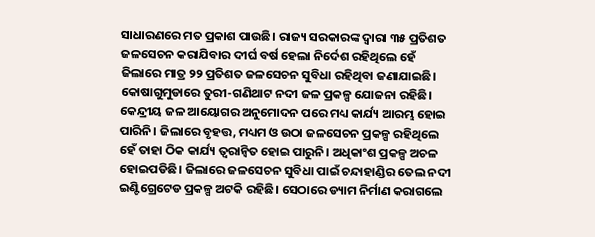ସାଧାରଣରେ ମତ ପ୍ରକାଶ ପାଉଛି। ରାଜ୍ୟ ସରକାରଙ୍କ ଦ୍ୱାରା ୩୫ ପ୍ରତିଶତ ଜଳସେଚନ କରାଯିବାର ଦୀର୍ଘ ବର୍ଷ ହେଲା ନିର୍ଦେଶ ରହିଥିଲେ ହେଁ ଜିଲାରେ ମାତ୍ର ୨୨ ପ୍ରତିଶତ ଜଳସେଚନ ସୁବିଧା ରହିଥିବା ଜଣାଯାଇଛି। କୋଷାଗୁମୁଡାରେ ତୁରୀ-ଗଣିଥାଟ ନଦୀ ଜଳ ପ୍ରକଳ୍ପ ଯୋଜନା ରହିଛି। କେନ୍ଦ୍ରୀୟ ଜଳ ଆୟୋଗର ଅନୁମୋଦନ ପରେ ମଧ୍ୟ କାର୍ଯ୍ୟ ଆରମ୍ଭ ହୋଇ ପାରିନି। ଜିଲାରେ ବୃହତ୍ତ, ମଧ୍ୟମ ଓ ଉଠା ଜଳସେଚନ ପ୍ରକଳ୍ପ ରହିଥିଲେ ହେଁ ତାହା ଠିକ କାର୍ଯ୍ୟ ତ୍ୱରାନ୍ୱିତ ହୋଇ ପାରୁନି। ଅଧିକାଂଶ ପ୍ରକଳ୍ପ ଅଚଳ ହୋଇପଡିଛି। ଜିଲାରେ ଜଳସେଚନ ସୁବିଧା ପାଇଁ ଚନ୍ଦାହାଣ୍ଡିର ତେଲ ନଦୀ ଇଣ୍ଟିଗ୍ରେଟେଡ ପ୍ରକଳ୍ପ ଅଟକି ରହିଛି। ସେଠାରେ ଡ୍ୟାମ ନିର୍ମାଣ କରାଗଲେ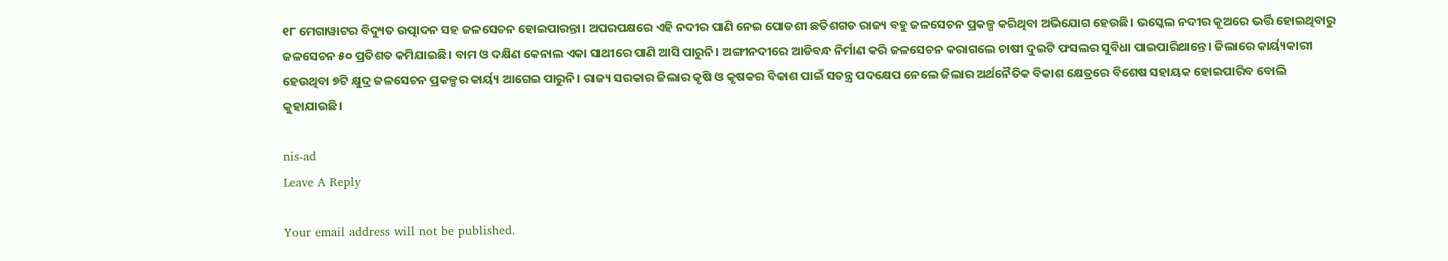୧୮ ମେଗାୱାଟର ବିଦ୍ୟୁତ ଉତ୍ପାଦନ ସହ ଜଳସେଚନ ହୋଇପାରନ୍ତା। ଅପରପକ୍ଷରେ ଏହି ନଦୀର ପାଣି ନେଇ ପୋଡଶୀ ଛତିଶଗଡ ରାଜ୍ୟ ବହୁ ଜଳସେଚନ ପ୍ରକଳ୍ପ କରିଥିବା ଅଭିଯୋଗ ହେଉଛି। ଭସ୍କେଲ ନଦୀର କୂଅରେ ଭର୍ତ୍ତି ହୋଇଥିବାରୁ ଜଳସେଚନ ୫୦ ପ୍ରତିଶତ କମିଯାଇଛି। ବାମ ଓ ଦକ୍ଷିଣ କେନାଲ ଏକା ସାଥୀରେ ପାଣି ଆସି ପାରୁନି। ଅଙ୍ଗୀନଦୀରେ ଆଡିବନ୍ଧ ନିର୍ମାଣ କରି ଜଳସେଚନ କରାଗଲେ ଚାଷୀ ଦୁଇଟି ଫସଲର ସୁବିଧା ପାଇପାରିଥାନ୍ତେ। ଜିଲାରେ କାର୍ୟ୍ୟକାରୀ ହେଉଥିବା ୭ଟି କ୍ଷୁଦ୍ର ଜଳସେଚନ ପ୍ରକଳ୍ପର କାର୍ୟ୍ୟ ଆଗେଇ ପାରୁନି। ରାଜ୍ୟ ସରକାର ଜିଲାର କୃଷି ଓ କୃଷକର ବିକାଶ ପାଇଁ ସତନ୍ତ୍ର ପଦକ୍ଷେପ ନେଲେ ଜିଲାର ଅର୍ଥନୈତିକ ବିକାଶ କ୍ଷେତ୍ରରେ ବିଶେଷ ସହାୟକ ହୋଇପାରିବ ବୋଲି କୁହାଯାଉଛି।

nis-ad
Leave A Reply

Your email address will not be published.